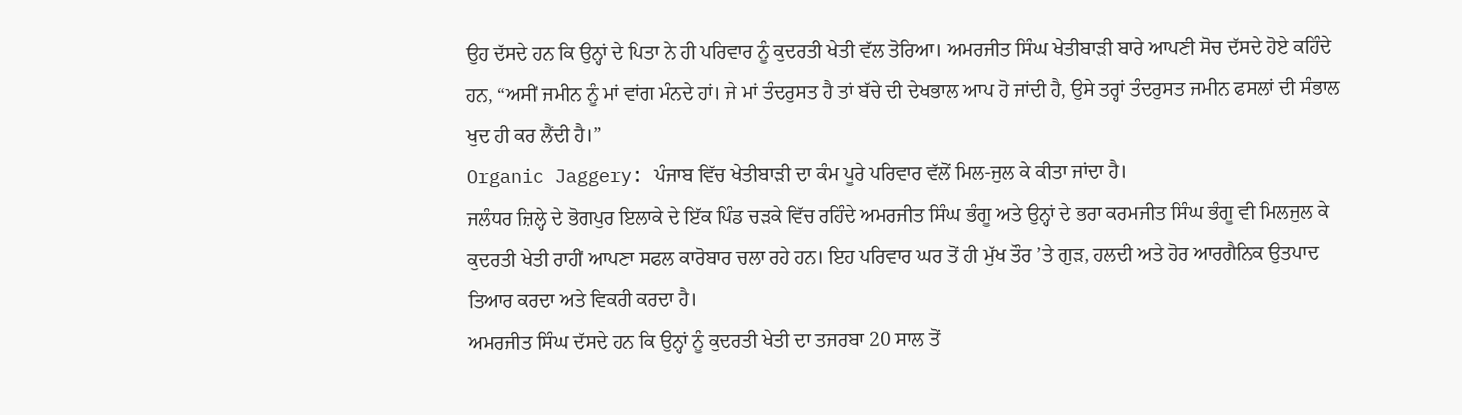ਉਹ ਦੱਸਦੇ ਹਨ ਕਿ ਉਨ੍ਹਾਂ ਦੇ ਪਿਤਾ ਨੇ ਹੀ ਪਰਿਵਾਰ ਨੂੰ ਕੁਦਰਤੀ ਖੇਤੀ ਵੱਲ ਤੋਰਿਆ। ਅਮਰਜੀਤ ਸਿੰਘ ਖੇਤੀਬਾੜੀ ਬਾਰੇ ਆਪਣੀ ਸੋਚ ਦੱਸਦੇ ਹੋਏ ਕਹਿੰਦੇ ਹਨ, “ਅਸੀਂ ਜਮੀਨ ਨੂੰ ਮਾਂ ਵਾਂਗ ਮੰਨਦੇ ਹਾਂ। ਜੇ ਮਾਂ ਤੰਦਰੁਸਤ ਹੈ ਤਾਂ ਬੱਚੇ ਦੀ ਦੇਖਭਾਲ ਆਪ ਹੋ ਜਾਂਦੀ ਹੈ, ਉਸੇ ਤਰ੍ਹਾਂ ਤੰਦਰੁਸਤ ਜਮੀਨ ਫਸਲਾਂ ਦੀ ਸੰਭਾਲ ਖੁਦ ਹੀ ਕਰ ਲੈਂਦੀ ਹੈ।”
Organic Jaggery: ਪੰਜਾਬ ਵਿੱਚ ਖੇਤੀਬਾੜੀ ਦਾ ਕੰਮ ਪੂਰੇ ਪਰਿਵਾਰ ਵੱਲੋਂ ਮਿਲ-ਜੁਲ ਕੇ ਕੀਤਾ ਜਾਂਦਾ ਹੈ।
ਜਲੰਧਰ ਜ਼ਿਲ੍ਹੇ ਦੇ ਭੋਗਪੁਰ ਇਲਾਕੇ ਦੇ ਇੱਕ ਪਿੰਡ ਚੜਕੇ ਵਿੱਚ ਰਹਿੰਦੇ ਅਮਰਜੀਤ ਸਿੰਘ ਭੰਗੂ ਅਤੇ ਉਨ੍ਹਾਂ ਦੇ ਭਰਾ ਕਰਮਜੀਤ ਸਿੰਘ ਭੰਗੂ ਵੀ ਮਿਲਜੁਲ ਕੇ ਕੁਦਰਤੀ ਖੇਤੀ ਰਾਹੀਂ ਆਪਣਾ ਸਫਲ ਕਾਰੋਬਾਰ ਚਲਾ ਰਹੇ ਹਨ। ਇਹ ਪਰਿਵਾਰ ਘਰ ਤੋਂ ਹੀ ਮੁੱਖ ਤੌਰ ’ਤੇ ਗੁੜ, ਹਲਦੀ ਅਤੇ ਹੋਰ ਆਰਗੈਨਿਕ ਉਤਪਾਦ ਤਿਆਰ ਕਰਦਾ ਅਤੇ ਵਿਕਰੀ ਕਰਦਾ ਹੈ।
ਅਮਰਜੀਤ ਸਿੰਘ ਦੱਸਦੇ ਹਨ ਕਿ ਉਨ੍ਹਾਂ ਨੂੰ ਕੁਦਰਤੀ ਖੇਤੀ ਦਾ ਤਜਰਬਾ 20 ਸਾਲ ਤੋਂ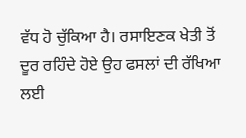ਵੱਧ ਹੋ ਚੁੱਕਿਆ ਹੈ। ਰਸਾਇਣਕ ਖੇਤੀ ਤੋਂ ਦੂਰ ਰਹਿੰਦੇ ਹੋਏ ਉਹ ਫਸਲਾਂ ਦੀ ਰੱਖਿਆ ਲਈ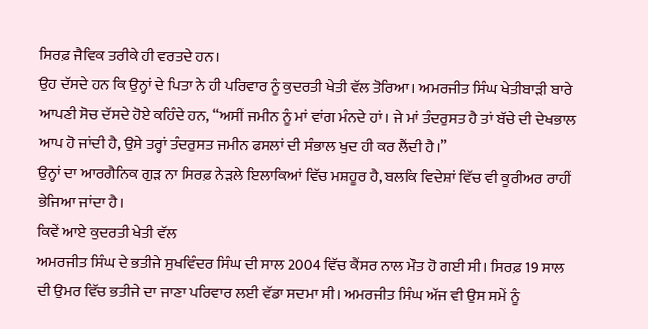ਸਿਰਫ਼ ਜੈਵਿਕ ਤਰੀਕੇ ਹੀ ਵਰਤਦੇ ਹਨ।
ਉਹ ਦੱਸਦੇ ਹਨ ਕਿ ਉਨ੍ਹਾਂ ਦੇ ਪਿਤਾ ਨੇ ਹੀ ਪਰਿਵਾਰ ਨੂੰ ਕੁਦਰਤੀ ਖੇਤੀ ਵੱਲ ਤੋਰਿਆ। ਅਮਰਜੀਤ ਸਿੰਘ ਖੇਤੀਬਾੜੀ ਬਾਰੇ ਆਪਣੀ ਸੋਚ ਦੱਸਦੇ ਹੋਏ ਕਹਿੰਦੇ ਹਨ, “ਅਸੀਂ ਜਮੀਨ ਨੂੰ ਮਾਂ ਵਾਂਗ ਮੰਨਦੇ ਹਾਂ। ਜੇ ਮਾਂ ਤੰਦਰੁਸਤ ਹੈ ਤਾਂ ਬੱਚੇ ਦੀ ਦੇਖਭਾਲ ਆਪ ਹੋ ਜਾਂਦੀ ਹੈ, ਉਸੇ ਤਰ੍ਹਾਂ ਤੰਦਰੁਸਤ ਜਮੀਨ ਫਸਲਾਂ ਦੀ ਸੰਭਾਲ ਖੁਦ ਹੀ ਕਰ ਲੈਂਦੀ ਹੈ।”
ਉਨ੍ਹਾਂ ਦਾ ਆਰਗੈਨਿਕ ਗੁੜ ਨਾ ਸਿਰਫ਼ ਨੇੜਲੇ ਇਲਾਕਿਆਂ ਵਿੱਚ ਮਸ਼ਹੂਰ ਹੈ, ਬਲਕਿ ਵਿਦੇਸ਼ਾਂ ਵਿੱਚ ਵੀ ਕੂਰੀਅਰ ਰਾਹੀਂ ਭੇਜਿਆ ਜਾਂਦਾ ਹੈ।
ਕਿਵੇਂ ਆਏ ਕੁਦਰਤੀ ਖੇਤੀ ਵੱਲ
ਅਮਰਜੀਤ ਸਿੰਘ ਦੇ ਭਤੀਜੇ ਸੁਖਵਿੰਦਰ ਸਿੰਘ ਦੀ ਸਾਲ 2004 ਵਿੱਚ ਕੈਂਸਰ ਨਾਲ ਮੌਤ ਹੋ ਗਈ ਸੀ। ਸਿਰਫ਼ 19 ਸਾਲ ਦੀ ਉਮਰ ਵਿੱਚ ਭਤੀਜੇ ਦਾ ਜਾਣਾ ਪਰਿਵਾਰ ਲਈ ਵੱਡਾ ਸਦਮਾ ਸੀ। ਅਮਰਜੀਤ ਸਿੰਘ ਅੱਜ ਵੀ ਉਸ ਸਮੇਂ ਨੂੰ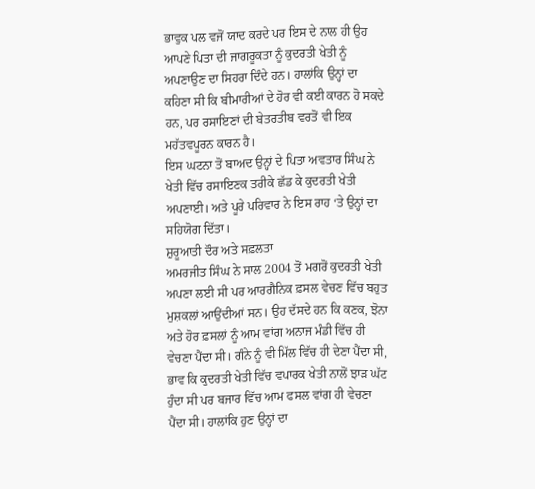ਭਾਵੁਕ ਪਲ ਵਜੋਂ ਯਾਦ ਕਰਦੇ ਪਰ ਇਸ ਦੇ ਨਾਲ ਹੀ ਉਹ ਆਪਣੇ ਪਿਤਾ ਦੀ ਜਾਗਰੂਕਤਾ ਨੂੰ ਕੁਦਰਤੀ ਖੇਤੀ ਨੂੰ ਅਪਣਾਉਣ ਦਾ ਸਿਹਰਾ ਦਿੰਦੇ ਹਨ। ਹਾਲਾਂਕਿ ਉਨ੍ਹਾਂ ਦਾ ਕਹਿਣਾ ਸੀ ਕਿ ਬੀਮਾਰੀਆਂ ਦੇ ਹੋਰ ਵੀ ਕਈ ਕਾਰਨ ਹੋ ਸਕਦੇ ਹਨ, ਪਰ ਰਸਾਇਣਾਂ ਦੀ ਬੇਤਰਤੀਬ ਵਰਤੋਂ ਵੀ ਇਕ ਮਹੱਤਵਪੂਰਨ ਕਾਰਨ ਹੈ।
ਇਸ ਘਟਨਾ ਤੋਂ ਬਾਅਦ ਉਨ੍ਹਾਂ ਦੇ ਪਿਤਾ ਅਵਤਾਰ ਸਿੰਘ ਨੇ ਖੇਤੀ ਵਿੱਚ ਰਸਾਇਣਕ ਤਰੀਕੇ ਛੱਡ ਕੇ ਕੁਦਰਤੀ ਖੇਤੀ ਅਪਣਾਈ। ਅਤੇ ਪੂਰੇ ਪਰਿਵਾਰ ਨੇ ਇਸ ਰਾਹ ‘ਤੇ ਉਨ੍ਹਾਂ ਦਾ ਸਹਿਯੋਗ ਦਿੱਤਾ।
ਸ਼ੁਰੂਆਤੀ ਦੌਰ ਅਤੇ ਸਫ਼ਲਤਾ
ਅਮਰਜੀਤ ਸਿੰਘ ਨੇ ਸਾਲ 2004 ਤੋਂ ਮਗਰੋਂ ਕੁਦਰਤੀ ਖੇਤੀ ਅਪਣਾ ਲਈ ਸੀ ਪਰ ਆਰਗੈਨਿਕ ਫ਼ਸਲ ਵੇਚਣ ਵਿੱਚ ਬਹੁਤ ਮੁਸ਼ਕਲਾਂ ਆਉਂਦੀਆਂ ਸਨ। ਉਹ ਦੱਸਦੇ ਹਨ ਕਿ ਕਣਕ, ਝੋਨਾ ਅਤੇ ਹੋਰ ਫ਼ਸਲਾਂ ਨੂੰ ਆਮ ਵਾਂਗ ਅਨਾਜ ਮੰਡੀ ਵਿੱਚ ਹੀ ਵੇਚਣਾ ਪੈਂਦਾ ਸੀ। ਗੰਨੇ ਨੂੰ ਵੀ ਮਿੱਲ ਵਿੱਚ ਹੀ ਦੇਣਾ ਪੈਂਦਾ ਸੀ, ਭਾਵ ਕਿ ਕੁਦਰਤੀ ਖੇਤੀ ਵਿੱਚ ਵਪਾਰਕ ਖੇਤੀ ਨਾਲੋਂ ਝਾੜ ਘੱਟ ਹੁੰਦਾ ਸੀ ਪਰ ਬਜਾਰ ਵਿੱਚ ਆਮ ਫਸਲ ਵਾਂਗ ਹੀ ਵੇਚਣਾ ਪੈਂਦਾ ਸੀ। ਹਾਲਾਂਕਿ ਹੁਣ ਉਨ੍ਹਾਂ ਦਾ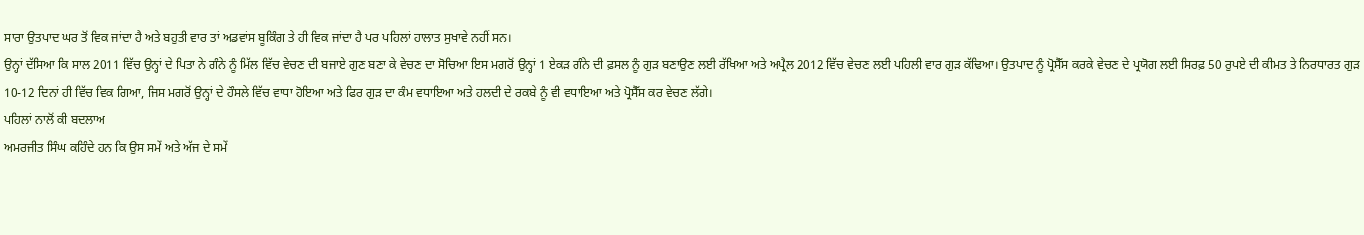ਸਾਰਾ ਉਤਪਾਦ ਘਰ ਤੋਂ ਵਿਕ ਜਾਂਦਾ ਹੈ ਅਤੇ ਬਹੁਤੀ ਵਾਰ ਤਾਂ ਅਡਵਾਂਸ ਬੂਕਿੰਗ ਤੇ ਹੀ ਵਿਕ ਜਾਂਦਾ ਹੈ ਪਰ ਪਹਿਲਾਂ ਹਾਲਾਤ ਸੁਖਾਵੇ ਨਹੀਂ ਸਨ।
ਉਨ੍ਹਾਂ ਦੱਸਿਆ ਕਿ ਸਾਲ 2011 ਵਿੱਚ ਉਨ੍ਹਾਂ ਦੇ ਪਿਤਾ ਨੇ ਗੰਨੇ ਨੂੰ ਮਿੱਲ ਵਿੱਚ ਵੇਚਣ ਦੀ ਬਜਾਏ ਗੁਣ ਬਣਾ ਕੇ ਵੇਚਣ ਦਾ ਸੋਚਿਆ ਇਸ ਮਗਰੋਂ ਉਨ੍ਹਾਂ 1 ਏਕੜ ਗੰਨੇ ਦੀ ਫ਼ਸਲ ਨੂੰ ਗੁੜ ਬਣਾਉਣ ਲਈ ਰੱਖਿਆ ਅਤੇ ਅਪ੍ਰੈਲ 2012 ਵਿੱਚ ਵੇਚਣ ਲਈ ਪਹਿਲੀ ਵਾਰ ਗੁੜ ਕੱਢਿਆ। ਉਤਪਾਦ ਨੂੰ ਪ੍ਰੋਸੈੱਸ ਕਰਕੇ ਵੇਚਣ ਦੇ ਪ੍ਰਯੋਗ ਲਈ ਸਿਰਫ਼ 50 ਰੁਪਏ ਦੀ ਕੀਮਤ ਤੇ ਨਿਰਧਾਰਤ ਗੁੜ 10-12 ਦਿਨਾਂ ਹੀ ਵਿੱਚ ਵਿਕ ਗਿਆ, ਜਿਸ ਮਗਰੋਂ ਉਨ੍ਹਾਂ ਦੇ ਹੌਸਲੇ ਵਿੱਚ ਵਾਧਾ ਹੋਇਆ ਅਤੇ ਫਿਰ ਗੁੜ ਦਾ ਕੰਮ ਵਧਾਇਆ ਅਤੇ ਹਲਦੀ ਦੇ ਰਕਬੇ ਨੂੰ ਵੀ ਵਧਾਇਆ ਅਤੇ ਪ੍ਰੋਸੈੱਸ ਕਰ ਵੇਚਣ ਲੱਗੇ।
ਪਹਿਲਾਂ ਨਾਲੋਂ ਕੀ ਬਦਲਾਅ
ਅਮਰਜੀਤ ਸਿੰਘ ਕਹਿੰਦੇ ਹਨ ਕਿ ਉਸ ਸਮੇਂ ਅਤੇ ਅੱਜ ਦੇ ਸਮੇਂ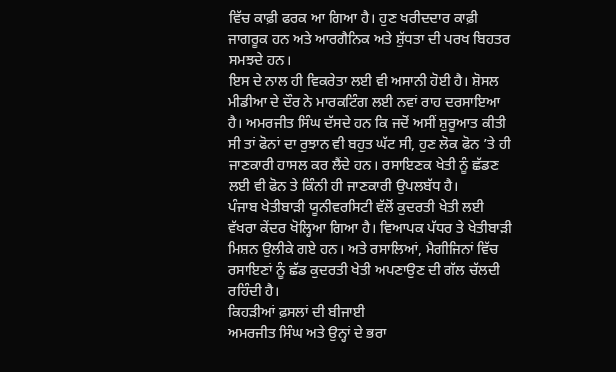ਵਿੱਚ ਕਾਫ਼ੀ ਫਰਕ ਆ ਗਿਆ ਹੈ। ਹੁਣ ਖਰੀਦਦਾਰ ਕਾਫ਼ੀ ਜਾਗਰੂਕ ਹਨ ਅਤੇ ਆਰਗੈਨਿਕ ਅਤੇ ਸ਼ੁੱਧਤਾ ਦੀ ਪਰਖ ਬਿਹਤਰ ਸਮਝਦੇ ਹਨ।
ਇਸ ਦੇ ਨਾਲ ਹੀ ਵਿਕਰੇਤਾ ਲਈ ਵੀ ਅਸਾਨੀ ਹੋਈ ਹੈ। ਸ਼ੋਸਲ ਮੀਡੀਆ ਦੇ ਦੌਰ ਨੇ ਮਾਰਕਟਿੰਗ ਲਈ ਨਵਾਂ ਰਾਹ ਦਰਸਾਇਆ ਹੈ। ਅਮਰਜੀਤ ਸਿੰਘ ਦੱਸਦੇ ਹਨ ਕਿ ਜਦੋਂ ਅਸੀਂ ਸ਼ੁਰੂਆਤ ਕੀਤੀ ਸੀ ਤਾਂ ਫੋਨਾਂ ਦਾ ਰੁਝਾਨ ਵੀ ਬਹੁਤ ਘੱਟ ਸੀ, ਹੁਣ ਲੋਕ ਫੋਨ ’ਤੇ ਹੀ ਜਾਣਕਾਰੀ ਹਾਸਲ ਕਰ ਲੈਂਦੇ ਹਨ। ਰਸਾਇਣਕ ਖੇਤੀ ਨੂੰ ਛੱਡਣ ਲਈ ਵੀ ਫੋਨ ਤੇ ਕਿੰਨੀ ਹੀ ਜਾਣਕਾਰੀ ਉਪਲਬੱਧ ਹੈ।
ਪੰਜਾਬ ਖੇਤੀਬਾੜੀ ਯੂਨੀਵਰਸਿਟੀ ਵੱਲੋਂ ਕੁਦਰਤੀ ਖੇਤੀ ਲਈ ਵੱਖਰਾ ਕੇਂਦਰ ਖੋਲ੍ਹਿਆ ਗਿਆ ਹੈ। ਵਿਆਪਕ ਪੱਧਰ ਤੇ ਖੇਤੀਬਾੜੀ ਮਿਸ਼ਨ ਉਲੀਕੇ ਗਏ ਹਨ। ਅਤੇ ਰਸਾਲਿਆਂ, ਮੈਗੀਜਿਨਾਂ ਵਿੱਚ ਰਸਾਇਣਾਂ ਨੂੰ ਛੱਡ ਕੁਦਰਤੀ ਖੇਤੀ ਅਪਣਾਉਣ ਦੀ ਗੱਲ ਚੱਲਦੀ ਰਹਿੰਦੀ ਹੈ।
ਕਿਹੜੀਆਂ ਫ਼ਸਲਾਂ ਦੀ ਬੀਜਾਈ
ਅਮਰਜੀਤ ਸਿੰਘ ਅਤੇ ਉਨ੍ਹਾਂ ਦੇ ਭਰਾ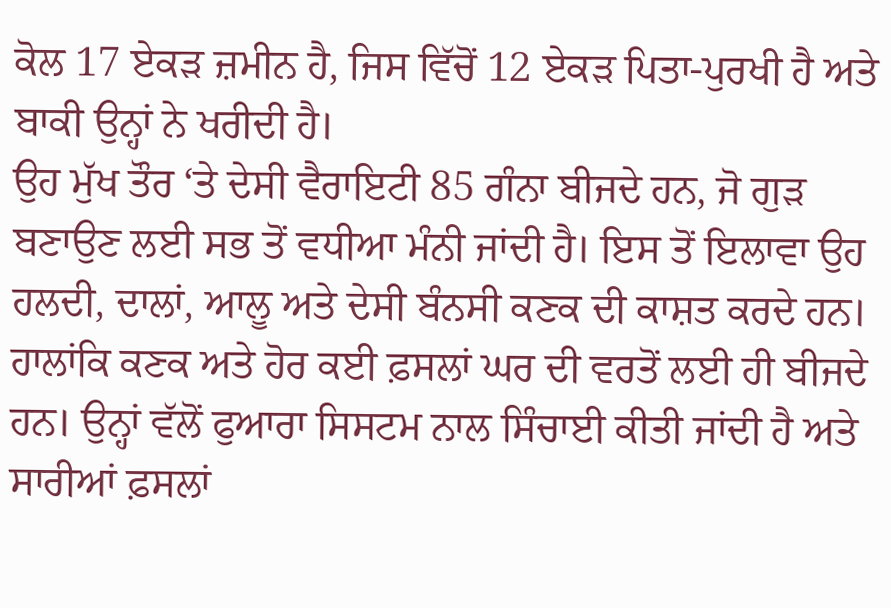ਕੋਲ 17 ਏਕੜ ਜ਼ਮੀਨ ਹੈ, ਜਿਸ ਵਿੱਚੋਂ 12 ਏਕੜ ਪਿਤਾ-ਪੁਰਖੀ ਹੈ ਅਤੇ ਬਾਕੀ ਉਨ੍ਹਾਂ ਨੇ ਖਰੀਦੀ ਹੈ।
ਉਹ ਮੁੱਖ ਤੌਰ ‘ਤੇ ਦੇਸੀ ਵੈਰਾਇਟੀ 85 ਗੰਨਾ ਬੀਜਦੇ ਹਨ, ਜੋ ਗੁੜ ਬਣਾਉਣ ਲਈ ਸਭ ਤੋਂ ਵਧੀਆ ਮੰਨੀ ਜਾਂਦੀ ਹੈ। ਇਸ ਤੋਂ ਇਲਾਵਾ ਉਹ ਹਲਦੀ, ਦਾਲਾਂ, ਆਲੂ ਅਤੇ ਦੇਸੀ ਬੰਨਸੀ ਕਣਕ ਦੀ ਕਾਸ਼ਤ ਕਰਦੇ ਹਨ।
ਹਾਲਾਂਕਿ ਕਣਕ ਅਤੇ ਹੋਰ ਕਈ ਫ਼ਸਲਾਂ ਘਰ ਦੀ ਵਰਤੋਂ ਲਈ ਹੀ ਬੀਜਦੇ ਹਨ। ਉਨ੍ਹਾਂ ਵੱਲੋਂ ਫੁਆਰਾ ਸਿਸਟਮ ਨਾਲ ਸਿੰਚਾਈ ਕੀਤੀ ਜਾਂਦੀ ਹੈ ਅਤੇ ਸਾਰੀਆਂ ਫ਼ਸਲਾਂ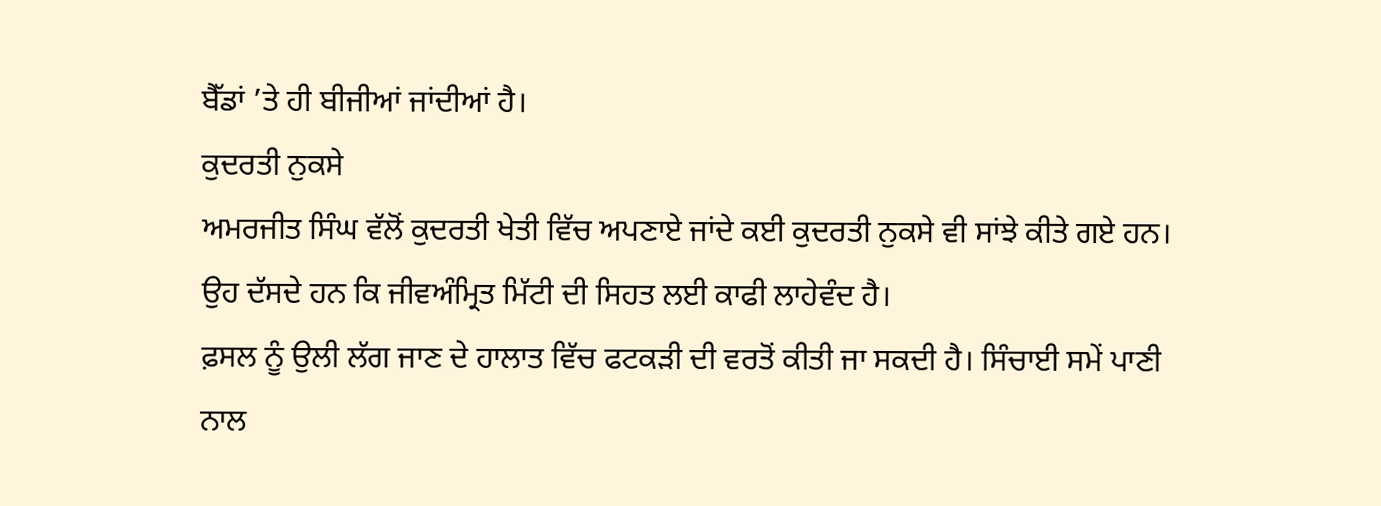ਬੈੱਡਾਂ ’ਤੇ ਹੀ ਬੀਜੀਆਂ ਜਾਂਦੀਆਂ ਹੈ।
ਕੁਦਰਤੀ ਨੁਕਸੇ
ਅਮਰਜੀਤ ਸਿੰਘ ਵੱਲੋਂ ਕੁਦਰਤੀ ਖੇਤੀ ਵਿੱਚ ਅਪਣਾਏ ਜਾਂਦੇ ਕਈ ਕੁਦਰਤੀ ਨੁਕਸੇ ਵੀ ਸਾਂਝੇ ਕੀਤੇ ਗਏ ਹਨ।
ਉਹ ਦੱਸਦੇ ਹਨ ਕਿ ਜੀਵਅੰਮ੍ਰਿਤ ਮਿੱਟੀ ਦੀ ਸਿਹਤ ਲਈ ਕਾਫੀ ਲਾਹੇਵੰਦ ਹੈ।
ਫ਼ਸਲ ਨੂੰ ਉਲੀ ਲੱਗ ਜਾਣ ਦੇ ਹਾਲਾਤ ਵਿੱਚ ਫਟਕੜੀ ਦੀ ਵਰਤੋਂ ਕੀਤੀ ਜਾ ਸਕਦੀ ਹੈ। ਸਿੰਚਾਈ ਸਮੇਂ ਪਾਣੀ ਨਾਲ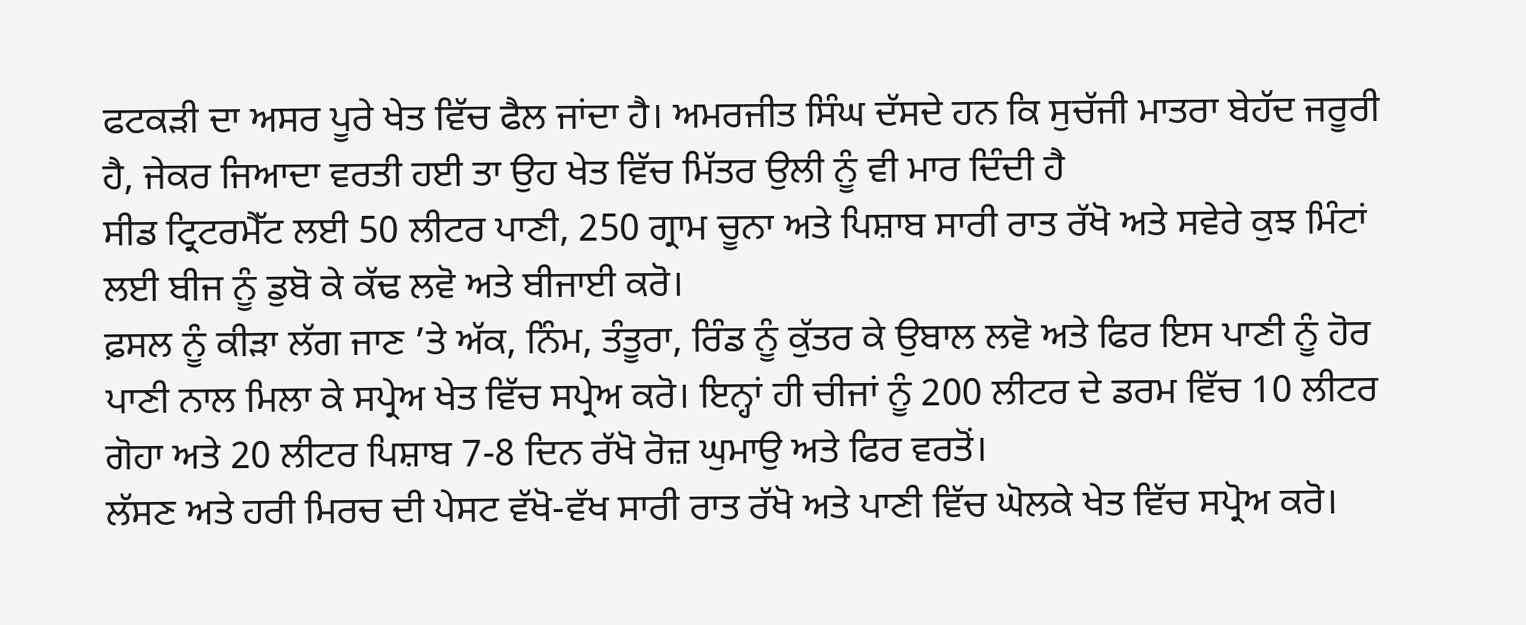ਫਟਕੜੀ ਦਾ ਅਸਰ ਪੂਰੇ ਖੇਤ ਵਿੱਚ ਫੈਲ ਜਾਂਦਾ ਹੈ। ਅਮਰਜੀਤ ਸਿੰਘ ਦੱਸਦੇ ਹਨ ਕਿ ਸੁਚੱਜੀ ਮਾਤਰਾ ਬੇਹੱਦ ਜਰੂਰੀ ਹੈ, ਜੇਕਰ ਜਿਆਦਾ ਵਰਤੀ ਹਈ ਤਾ ਉਹ ਖੇਤ ਵਿੱਚ ਮਿੱਤਰ ਉਲੀ ਨੂੰ ਵੀ ਮਾਰ ਦਿੰਦੀ ਹੈ
ਸੀਡ ਟ੍ਰਿਟਰਮੈੱਟ ਲਈ 50 ਲੀਟਰ ਪਾਣੀ, 250 ਗ੍ਰਾਮ ਚੂਨਾ ਅਤੇ ਪਿਸ਼ਾਬ ਸਾਰੀ ਰਾਤ ਰੱਖੋ ਅਤੇ ਸਵੇਰੇ ਕੁਝ ਮਿੰਟਾਂ ਲਈ ਬੀਜ ਨੂੰ ਡੁਬੋ ਕੇ ਕੱਢ ਲਵੋ ਅਤੇ ਬੀਜਾਈ ਕਰੋ।
ਫ਼ਸਲ ਨੂੰ ਕੀੜਾ ਲੱਗ ਜਾਣ ’ਤੇ ਅੱਕ, ਨਿੰਮ, ਤੰਤੂਰਾ, ਰਿੰਡ ਨੂੰ ਕੁੱਤਰ ਕੇ ਉਬਾਲ ਲਵੋ ਅਤੇ ਫਿਰ ਇਸ ਪਾਣੀ ਨੂੰ ਹੋਰ ਪਾਣੀ ਨਾਲ ਮਿਲਾ ਕੇ ਸਪ੍ਰੇਅ ਖੇਤ ਵਿੱਚ ਸਪ੍ਰੇਅ ਕਰੋ। ਇਨ੍ਹਾਂ ਹੀ ਚੀਜਾਂ ਨੂੰ 200 ਲੀਟਰ ਦੇ ਡਰਮ ਵਿੱਚ 10 ਲੀਟਰ ਗੋਹਾ ਅਤੇ 20 ਲੀਟਰ ਪਿਸ਼ਾਬ 7-8 ਦਿਨ ਰੱਖੋ ਰੋਜ਼ ਘੁਮਾਉ ਅਤੇ ਫਿਰ ਵਰਤੋਂ।
ਲੱਸਣ ਅਤੇ ਹਰੀ ਮਿਰਚ ਦੀ ਪੇਸਟ ਵੱਖੋ-ਵੱਖ ਸਾਰੀ ਰਾਤ ਰੱਖੋ ਅਤੇ ਪਾਣੀ ਵਿੱਚ ਘੋਲਕੇ ਖੇਤ ਵਿੱਚ ਸਪ੍ਰੋਅ ਕਰੋ।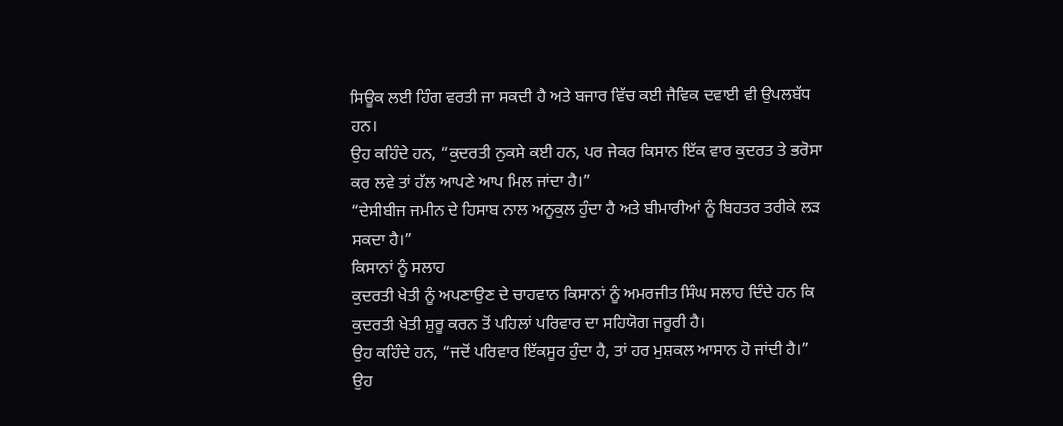ਸਿਊਕ ਲਈ ਹਿੰਗ ਵਰਤੀ ਜਾ ਸਕਦੀ ਹੈ ਅਤੇ ਬਜਾਰ ਵਿੱਚ ਕਈ ਜੈਵਿਕ ਦਵਾਈ ਵੀ ਉਪਲਬੱਧ ਹਨ।
ਉਹ ਕਹਿੰਦੇ ਹਨ, “ਕੁਦਰਤੀ ਨੁਕਸੇ ਕਈ ਹਨ, ਪਰ ਜੇਕਰ ਕਿਸਾਨ ਇੱਕ ਵਾਰ ਕੁਦਰਤ ਤੇ ਭਰੋਸਾ ਕਰ ਲਵੇ ਤਾਂ ਹੱਲ ਆਪਣੇ ਆਪ ਮਿਲ ਜਾਂਦਾ ਹੈ।”
“ਦੇਸੀਬੀਜ ਜਮੀਨ ਦੇ ਹਿਸਾਬ ਨਾਲ ਅਨੂਕੁਲ ਹੁੰਦਾ ਹੈ ਅਤੇ ਬੀਮਾਰੀਆਂ ਨੂੰ ਬਿਹਤਰ ਤਰੀਕੇ ਲੜ ਸਕਦਾ ਹੈ।”
ਕਿਸਾਨਾਂ ਨੂੰ ਸਲਾਹ
ਕੁਦਰਤੀ ਖੇਤੀ ਨੂੰ ਅਪਣਾਉਣ ਦੇ ਚਾਹਵਾਨ ਕਿਸਾਨਾਂ ਨੂੰ ਅਮਰਜੀਤ ਸਿੰਘ ਸਲਾਹ ਦਿੰਦੇ ਹਨ ਕਿ ਕੁਦਰਤੀ ਖੇਤੀ ਸ਼ੁਰੂ ਕਰਨ ਤੋਂ ਪਹਿਲਾਂ ਪਰਿਵਾਰ ਦਾ ਸਹਿਯੋਗ ਜਰੂਰੀ ਹੈ।
ਉਹ ਕਹਿੰਦੇ ਹਨ, “ਜਦੋਂ ਪਰਿਵਾਰ ਇੱਕਸੂਰ ਹੁੰਦਾ ਹੈ, ਤਾਂ ਹਰ ਮੁਸ਼ਕਲ ਆਸਾਨ ਹੋ ਜਾਂਦੀ ਹੈ।”
ਉਹ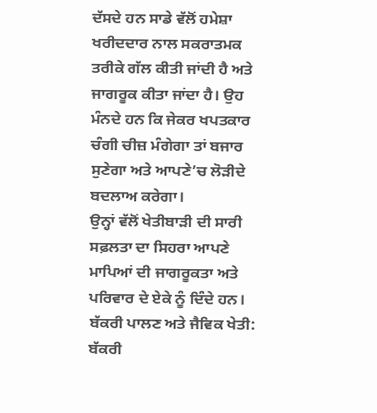ਦੱਸਦੇ ਹਨ ਸਾਡੇ ਵੱਲੋਂ ਹਮੇਸ਼ਾ ਖਰੀਦਦਾਰ ਨਾਲ ਸਕਰਾਤਮਕ ਤਰੀਕੇ ਗੱਲ ਕੀਤੀ ਜਾਂਦੀ ਹੈ ਅਤੇ ਜਾਗਰੂਕ ਕੀਤਾ ਜਾਂਦਾ ਹੈ। ਉਹ ਮੰਨਦੇ ਹਨ ਕਿ ਜੇਕਰ ਖਪਤਕਾਰ ਚੰਗੀ ਚੀਜ਼ ਮੰਗੇਗਾ ਤਾਂ ਬਜਾਰ ਸੁਣੇਗਾ ਅਤੇ ਆਪਣੇ’ਚ ਲੋੜੀਦੇ ਬਦਲਾਅ ਕਰੇਗਾ।
ਉਨ੍ਹਾਂ ਵੱਲੋਂ ਖੇਤੀਬਾੜੀ ਦੀ ਸਾਰੀ ਸਫ਼ਲਤਾ ਦਾ ਸਿਹਰਾ ਆਪਣੇ ਮਾਪਿਆਂ ਦੀ ਜਾਗਰੂਕਤਾ ਅਤੇ ਪਰਿਵਾਰ ਦੇ ਏਕੇ ਨੂੰ ਦਿੰਦੇ ਹਨ।
ਬੱਕਰੀ ਪਾਲਣ ਅਤੇ ਜੈਵਿਕ ਖੇਤੀ: ਬੱਕਰੀ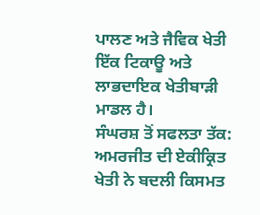ਪਾਲਣ ਅਤੇ ਜੈਵਿਕ ਖੇਤੀ ਇੱਕ ਟਿਕਾਊ ਅਤੇ ਲਾਭਦਾਇਕ ਖੇਤੀਬਾੜੀ ਮਾਡਲ ਹੈ।
ਸੰਘਰਸ਼ ਤੋਂ ਸਫਲਤਾ ਤੱਕ: ਅਮਰਜੀਤ ਦੀ ਏਕੀਕ੍ਰਿਤ ਖੇਤੀ ਨੇ ਬਦਲੀ ਕਿਸਮਤ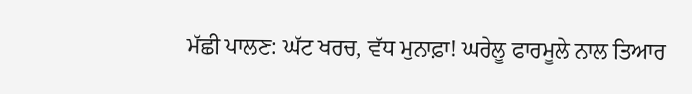ਮੱਛੀ ਪਾਲਣ: ਘੱਟ ਖਰਚ, ਵੱਧ ਮੁਨਾਫ਼ਾ! ਘਰੇਲੂ ਫਾਰਮੂਲੇ ਨਾਲ ਤਿਆਰ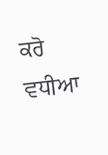ਕਰੋ ਵਧੀਆ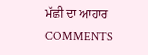ਮੱਛੀ ਦਾ ਆਹਾਰ
COMMENTS